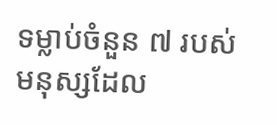ទម្លាប់ចំនួន ៧ របស់មនុស្សដែល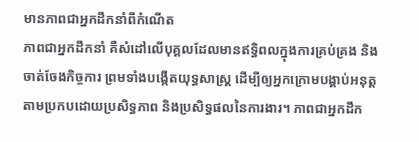មានភាពជាអ្នកដឹកនាំពីកំណើត
ភាពជាអ្នកដឹកនាំ គឺសំដៅលើបុគ្គលដែលមានឥទ្ធិពលក្នុងការគ្រប់គ្រង និងចាត់ចែងកិច្ចការ ព្រមទាំងបង្កើតយុទ្ធសាស្ត្រ ដើម្បីឲ្យអ្នកក្រោមបង្គាប់អនុត្តតាមប្រកបដោយប្រសិទ្ធភាព និងប្រសិទ្ធផលនៃការងារ។ ភាពជាអ្នកដឹក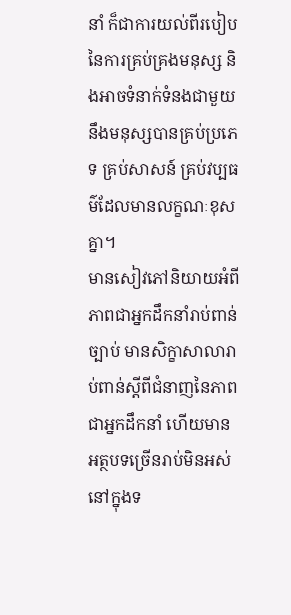នាំ ក៏ជាការយល់ពីរបៀបនៃការគ្រប់គ្រងមនុស្ស និងអាចទំនាក់ទំនងជាមួយនឹងមនុស្សបានគ្រប់ប្រភេទ គ្រប់សាសន៍ គ្រប់វប្បធម៌ដែលមានលក្ខណៈខុសគ្នា។
មានសៀវភៅនិយាយអំពីភាពជាអ្នកដឹកនាំរាប់ពាន់ច្បាប់ មានសិក្ខាសាលារាប់ពាន់ស្តីពីជំនាញនៃភាពជាអ្នកដឹកនាំ ហើយមានអត្ថបទច្រើនរាប់មិនអស់នៅក្នុងទ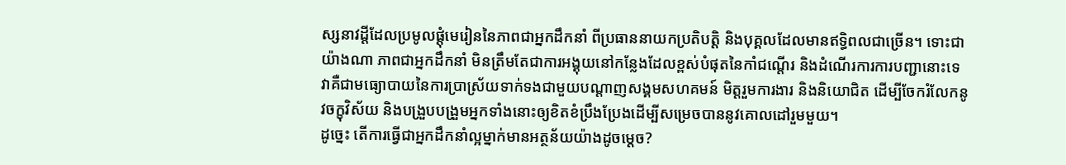ស្សនាវដ្តីដែលប្រមូលផ្តុំមេរៀននៃភាពជាអ្នកដឹកនាំ ពីប្រធាននាយកប្រតិបត្តិ និងបុគ្គលដែលមានឥទ្ធិពលជាច្រើន។ ទោះជាយ៉ាងណា ភាពជាអ្នកដឹកនាំ មិនត្រឹមតែជាការអង្គុយនៅកន្លែងដែលខ្ពស់បំផុតនៃកាំជណ្តើរ និងដំណើរការការបញ្ជានោះទេ វាគឺជាមធ្យោបាយនៃការប្រាស្រ័យទាក់ទងជាមួយបណ្តាញសង្គមសហគមន៍ មិត្តរួមការងារ និងនិយោជិត ដើម្បីចែករំលែកនូវចក្ខុវិស័យ និងបង្រួបបង្រួមអ្នកទាំងនោះឲ្យខិតខំប្រឹងប្រែងដើម្បីសម្រេចបាននូវគោលដៅរួមមួយ។
ដូច្នេះ តើការធ្វើជាអ្នកដឹកនាំល្អម្នាក់មានអត្ថន័យយ៉ាងដូចម្តេច?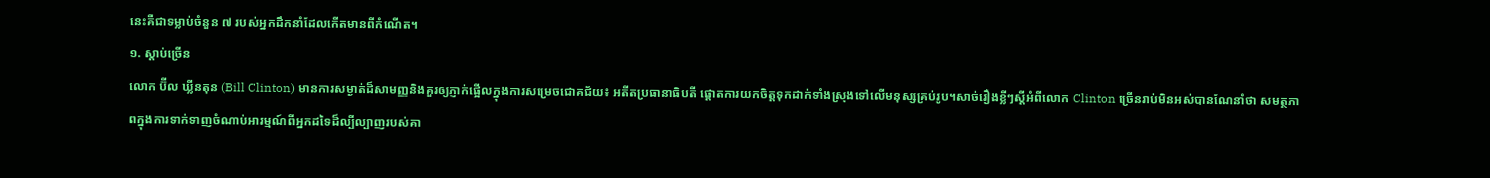នេះគឺជាទម្លាប់ចំនួន ៧ របស់អ្នកដឹកនាំដែលកើតមានពីកំណើត។
១. ស្តាប់ច្រើន
លោក ប៊ីល ឃ្លីនតុន (Bill Clinton) មានការសម្ងាត់ដ៏សាមញ្ញនិងគួរឲ្យភ្ញាក់ផ្អើលក្នុងការសម្រេចជោគជ័យ៖ អតីតប្រធានាធិបតី ផ្តោតការយកចិត្តទុកដាក់ទាំងស្រុងទៅលើមនុស្សគ្រប់រូប។សាច់រឿងខ្លីៗស្តីអំពីលោក Clinton ច្រើនរាប់មិនអស់បានណែនាំថា សមត្ថភាពក្នុងការទាក់ទាញចំណាប់អារម្មណ៍ពីអ្នកដទៃដ៏ល្បីល្បាញរបស់គា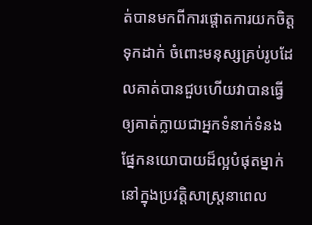ត់បានមកពីការផ្តោតការយកចិត្តទុកដាក់ ចំពោះមនុស្សគ្រប់រូបដែលគាត់បានជួបហើយវាបានធ្វើឲ្យគាត់ក្លាយជាអ្នកទំនាក់ទំនង ផ្នែកនយោបាយដ៏ល្អបំផុតម្នាក់នៅក្នុងប្រវត្តិសាស្រ្តនាពេល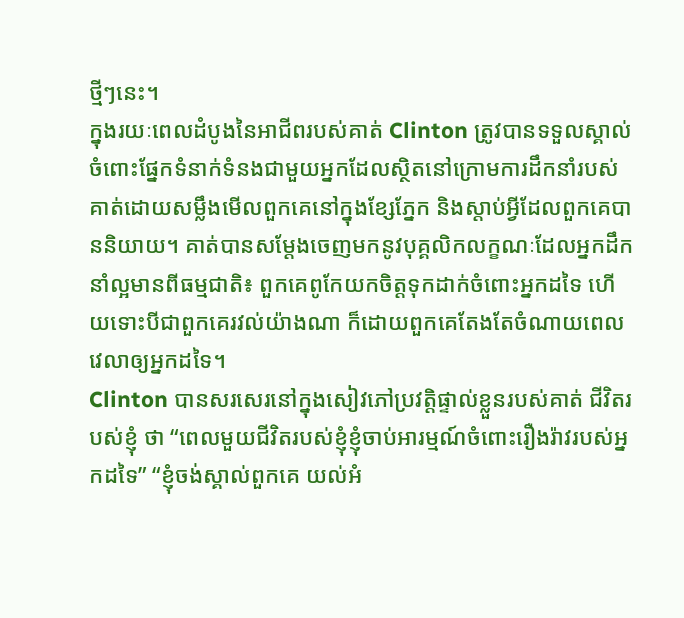ថ្មីៗនេះ។
ក្នុងរយៈពេលដំបូងនៃអាជីពរបស់គាត់ Clinton ត្រូវបានទទួលស្គាល់ចំពោះផ្នែកទំនាក់ទំនងជាមួយអ្នកដែលស្ថិតនៅក្រោមការដឹកនាំរបស់គាត់ដោយសម្លឹងមើលពួកគេនៅក្នុងខ្សែភ្នែក និងស្តាប់អ្វីដែលពួកគេបាននិយាយ។ គាត់បានសម្តែងចេញមកនូវបុគ្គលិកលក្ខណៈដែលអ្នកដឹកនាំល្អមានពីធម្មជាតិ៖ ពួកគេពូកែយកចិត្តទុកដាក់ចំពោះអ្នកដទៃ ហើយទោះបីជាពួកគេរវល់យ៉ាងណា ក៏ដោយពួកគេតែងតែចំណាយពេលវេលាឲ្យអ្នកដទៃ។
Clinton បានសរសេរនៅក្នុងសៀវភៅប្រវត្តិផ្ទាល់ខ្លួនរបស់គាត់ ជីវិតរបស់ខ្ញុំ ថា “ពេលមួយជីវិតរបស់ខ្ញុំខ្ញុំចាប់អារម្មណ៍ចំពោះរឿងរ៉ាវរបស់អ្នកដទៃ” “ខ្ញុំចង់ស្គាល់ពួកគេ យល់អំ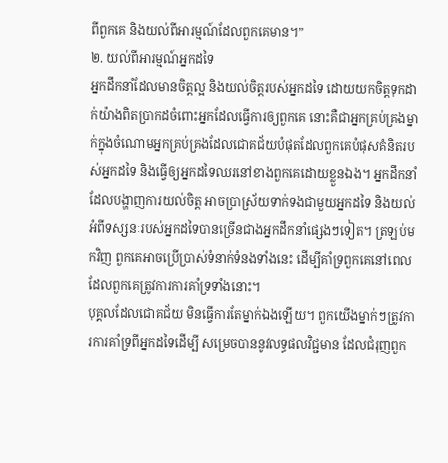ពីពួកគេ និងយល់ពីអារម្មណ៍ដែលពួកគេមាន។”
២. យល់ពីអារម្មណ៍អ្នកដទៃ
អ្នកដឹកនាំដែលមានចិត្តល្អ និងយល់ចិត្តរបស់អ្នកដទៃ ដោយយកចិត្តទុកដាក់យ៉ាងពិតប្រាកដចំពោះអ្នកដែលធ្វើការឲ្យពួកគេ នោះគឺជាអ្នកគ្រប់គ្រងម្នាក់ក្នុងចំណោមអ្នកគ្រប់គ្រងដែលជោគជ័យបំផុតដែលពួកគេបំផុសគំនិតរបស់អ្នកដទៃ និងធ្វើឲ្យអ្នកដទៃឈរនៅខាងពួកគេដោយខ្លួនឯង។ អ្នកដឹកនាំដែលបង្ហាញការយល់ចិត្ត អាចប្រាស្រ័យទាក់ទងជាមួយអ្នកដទៃ និងយល់អំពីទស្សនៈរបស់អ្នកដទៃបានច្រើនជាងអ្នកដឹកនាំផ្សេងៗទៀត។ ត្រឡប់មកវិញ ពួកគេអាចប្រើប្រាស់ទំនាក់ទំនងទាំងនេះ ដើម្បីគាំទ្រពួកគេនៅពេលដែលពួកគេត្រូវការការគាំទ្រទាំងនោះ។
បុគ្គលដែលជោគជ័យ មិនធ្វើការតែម្នាក់ឯងឡើយ។ ពួកយើងម្នាក់ៗត្រូវការការគាំទ្រពីអ្នកដទៃដើម្បី សម្រេចបាននូវលទ្ធផលវិជ្ជមាន ដែលជំរុញពួក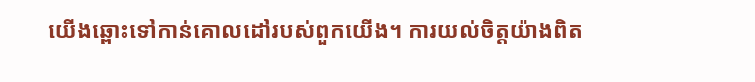យើងឆ្ពោះទៅកាន់គោលដៅរបស់ពួកយើង។ ការយល់ចិត្តយ៉ាងពិត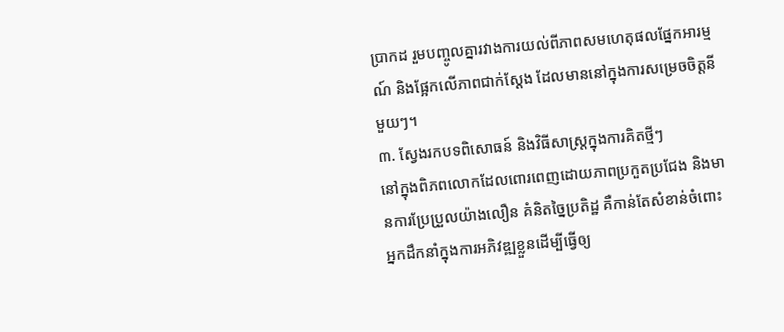ប្រាកដ រួមបញ្ចូលគ្នារវាងការយល់ពីភាពសមហេតុផលផ្នែកអារម្មណ៍ និងផ្អែកលើភាពជាក់ស្តែង ដែលមាននៅក្នុងការសម្រេចចិត្តនីមួយៗ។
៣. ស្វែងរកបទពិសោធន៍ និងវិធីសាស្រ្តក្នុងការគិតថ្មីៗ
នៅក្នុងពិភពលោកដែលពោរពេញដោយភាពប្រកួតប្រជែង និងមានការប្រែប្រួលយ៉ាងលឿន គំនិតច្នៃប្រតិដ្ឋ គឺកាន់តែសំខាន់ចំពោះអ្នកដឹកនាំក្នុងការអភិវឌ្ឍខ្លួនដើម្បីធ្វើឲ្យ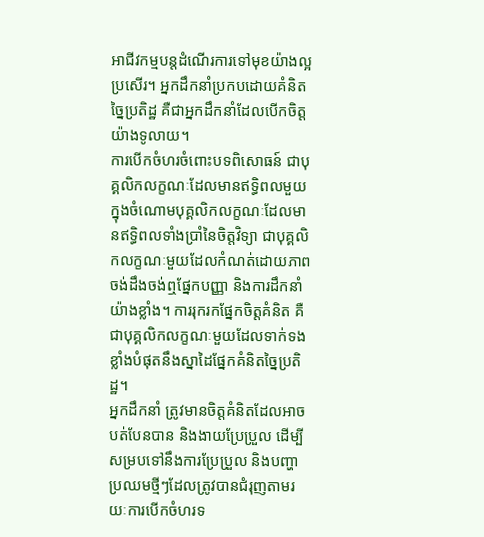អាជីវកម្មបន្តដំណើរការទៅមុខយ៉ាងល្អប្រសើរ។ អ្នកដឹកនាំប្រកបដោយគំនិតច្នៃប្រតិដ្ឋ គឺជាអ្នកដឹកនាំដែលបើកចិត្តយ៉ាងទូលាយ។
ការបើកចំហរចំពោះបទពិសោធន៍ ជាបុគ្គលិកលក្ខណៈដែលមានឥទ្ធិពលមួយក្នុងចំណោមបុគ្គលិកលក្ខណៈដែលមានឥទ្ធិពលទាំងប្រាំនៃចិត្តវិទ្យា ជាបុគ្គលិកលក្ខណៈមួយដែលកំណត់ដោយភាពចង់ដឹងចង់ឮផ្នែកបញ្ញា និងការដឹកនាំយ៉ាងខ្លាំង។ ការរុករកផ្នែកចិត្តគំនិត គឺជាបុគ្គលិកលក្ខណៈមួយដែលទាក់ទងខ្លាំងបំផុតនឹងស្នាដៃផ្នែកគំនិតច្នៃប្រតិដ្ឋ។
អ្នកដឹកនាំ ត្រូវមានចិត្តគំនិតដែលអាចបត់បែនបាន និងងាយប្រែប្រួល ដើម្បីសម្របទៅនឹងការប្រែប្រួល និងបញ្ហាប្រឈមថ្មីៗដែលត្រូវបានជំរុញតាមរយៈការបើកចំហរទ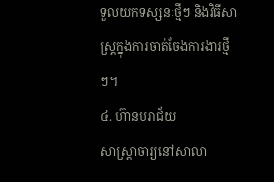ទួលយកទស្សនៈថ្មីៗ និងវិធីសាស្រ្តក្នុងការចាត់ចែងការងារថ្មីៗ។
៤. ហ៊ានបរាជ័យ
សាស្រ្តាចារ្យនៅសាលា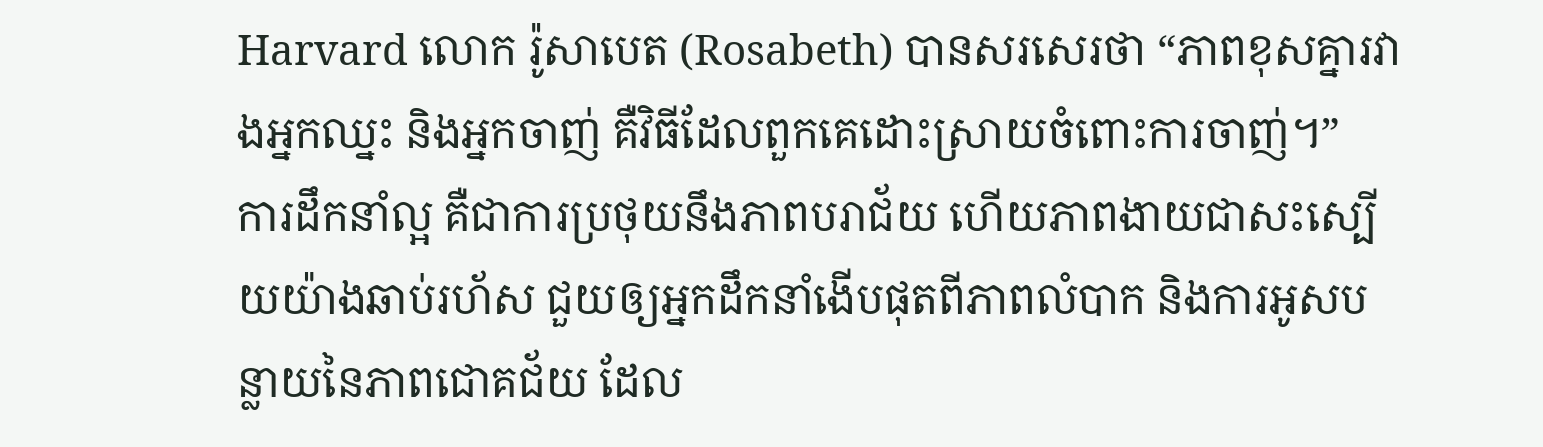Harvard លោក រ៉ូសាបេត (Rosabeth) បានសរសេរថា “ភាពខុសគ្នារវាងអ្នកឈ្នះ និងអ្នកចាញ់ គឺវិធីដែលពួកគេដោះស្រាយចំពោះការចាញ់។”
ការដឹកនាំល្អ គឺជាការប្រថុយនឹងភាពបរាជ័យ ហើយភាពងាយជាសះស្បើយយ៉ាងឆាប់រហ័ស ជួយឲ្យអ្នកដឹកនាំងើបផុតពីភាពលំបាក និងការអូសបន្លាយនៃភាពជោគជ័យ ដែល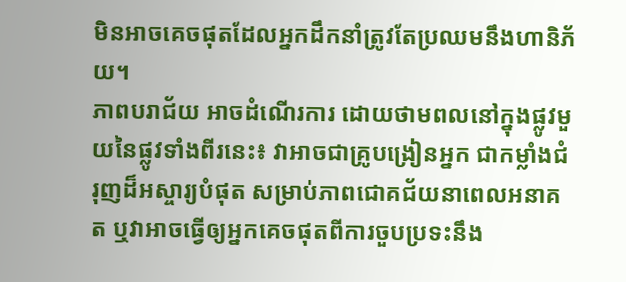មិនអាចគេចផុតដែលអ្នកដឹកនាំត្រូវតែប្រឈមនឹងហានិភ័យ។
ភាពបរាជ័យ អាចដំណើរការ ដោយថាមពលនៅក្នុងផ្លូវមួយនៃផ្លូវទាំងពីរនេះ៖ វាអាចជាគ្រូបង្រៀនអ្នក ជាកម្លាំងជំរុញដ៏អស្ចារ្យបំផុត សម្រាប់ភាពជោគជ័យនាពេលអនាគត ឬវាអាចធ្វើឲ្យអ្នកគេចផុតពីការចួបប្រទះនឹង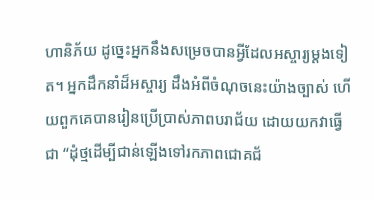ហានិភ័យ ដូច្នេះអ្នកនឹងសម្រេចបានអ្វីដែលអស្ចារ្យម្តងទៀត។ អ្នកដឹកនាំដ៏អស្ចារ្យ ដឹងអំពីចំណុចនេះយ៉ាងច្បាស់ ហើយពួកគេបានរៀនប្រើប្រាស់ភាពបរាជ័យ ដោយយកវាធ្វើជា “ដុំថ្មដើម្បីជាន់ឡើងទៅរកភាពជោគជ័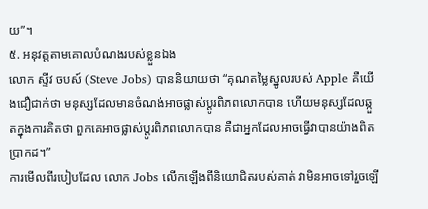យ”។
៥. អនុវត្តតាមគោលបំណងរបស់ខ្លួនឯង
លោក ស្ទីវ ចបស៍ (Steve Jobs) បាននិយាយថា “គុណតម្លៃស្នូលរបស់ Apple គឺយើងជឿជាក់ថា មនុស្សដែលមានចំណង់អាចផ្លាស់ប្តូរពិភពលោកបាន ហើយមនុស្សដែលឆ្កួតក្នុងការគិតថា ពួកគេអាចផ្លាស់ប្តូរពិភពលោកបាន គឺជាអ្នកដែលអាចធ្វើវាបានយ៉ាងពិតប្រាកដ។”
ការមើលពីរបៀបដែល លោក Jobs លើកឡើងពីនិយោជិតរបស់គាត់ វាមិនអាចទៅរួចឡើ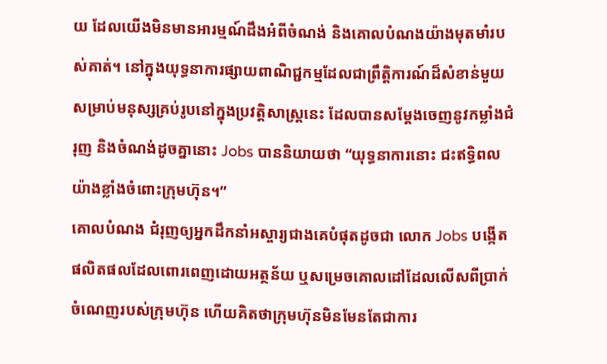យ ដែលយើងមិនមានអារម្មណ៍ដឹងអំពីចំណង់ និងគោលបំណងយ៉ាងមុតមាំរបស់គាត់។ នៅក្នុងយុទ្ធនាការផ្សាយពាណិជ្ជកម្មដែលជាព្រឹត្តិការណ៍ដ៏សំខាន់មួយសម្រាប់មនុស្សគ្រប់រូបនៅក្នុងប្រវត្តិសាស្រ្តនេះ ដែលបានសម្តែងចេញនូវកម្លាំងជំរុញ និងចំណង់ដូចគ្នានោះ Jobs បាននិយាយថា “យុទ្ធនាការនោះ ជះឥទ្ធិពលយ៉ាងខ្លាំងចំពោះក្រុមហ៊ុន។”
គោលបំណង ជំរុញឲ្យអ្នកដឹកនាំអស្ចារ្យជាងគេបំផុតដូចជា លោក Jobs បង្កើតផលិតផលដែលពោរពេញដោយអត្ថន័យ ឬសម្រេចគោលដៅដែលលើសពីប្រាក់ចំណេញរបស់ក្រុមហ៊ុន ហើយគិតថាក្រុមហ៊ុនមិនមែនតែជាការ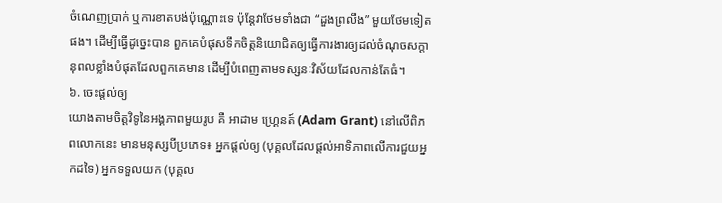ចំណេញប្រាក់ ឬការខាតបង់ប៉ុណ្ណោះទេ ប៉ុន្តែវាថែមទាំងជា “ដួងព្រលឹង” មួយថែមទៀតផង។ ដើម្បីធ្វើដូច្នេះបាន ពួកគេបំផុសទឹកចិត្តនិយោជិតឲ្យធ្វើការងារឲ្យដល់ចំណុចសក្តានុពលខ្លាំងបំផុតដែលពួកគេមាន ដើម្បីបំពេញតាមទស្សនៈវិស័យដែលកាន់តែធំ។
៦. ចេះផ្តល់ឲ្យ
យោងតាមចិត្តវិទូនៃអង្គភាពមួយរូប គឺ អាដាម ហ្គ្រេនត៍ (Adam Grant) នៅលើពិភពលោកនេះ មានមនុស្សបីប្រភេទ៖ អ្នកផ្តល់ឲ្យ (បុគ្គលដែលផ្តល់អាទិភាពលើការជួយអ្នកដទៃ) អ្នកទទួលយក (បុគ្គល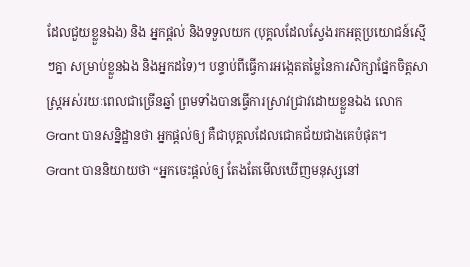ដែលជួយខ្លួនឯង) និង អ្នកផ្តល់ និងទទួលយក (បុគ្គលដែលស្វែងរកអត្ថប្រយោជន៍ស្មើៗគ្នា សម្រាប់ខ្លួនឯង និងអ្នកដទៃ)។ បន្ទាប់ពីធ្វើការអង្កេតតម្លៃនៃការសិក្សាផ្នែកចិត្តសាស្រ្តអស់រយៈពេលជាច្រើនឆ្នាំ ព្រមទាំងបានធ្វើការស្រាវជ្រាវដោយខ្លួនឯង លោក Grant បានសន្និដ្ឋានថា អ្នកផ្តល់ឲ្យ គឺជាបុគ្គលដែលជោគជ័យជាងគេបំផុត។
Grant បាននិយាយថា “អ្នកចេះផ្តល់ឲ្យ តែងតែមើលឃើញមនុស្សនៅ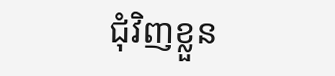ជុំវិញខ្លួន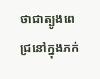ថាជាត្បូងពេជ្រនៅក្នុងភក់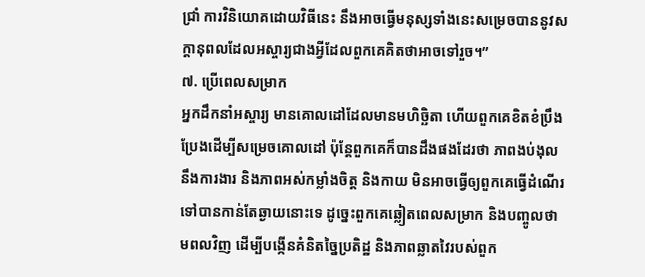ជ្រាំ ការវិនិយោគដោយវិធីនេះ នឹងអាចធ្វើមនុស្សទាំងនេះសម្រេចបាននូវសក្តានុពលដែលអស្ចារ្យជាងអ្វីដែលពួកគេគិតថាអាចទៅរួច។”
៧. ប្រើពេលសម្រាក
អ្នកដឹកនាំអស្ចារ្យ មានគោលដៅដែលមានមហិច្ឆិតា ហើយពួកគេខិតខំប្រឹងប្រែងដើម្បីសម្រេចគោលដៅ ប៉ុន្តែពួកគេក៏បានដឹងផងដែរថា ភាពងប់ងុលនឹងការងារ និងភាពអស់កម្លាំងចិត្ត និងកាយ មិនអាចធ្វើឲ្យពួកគេធ្វើដំណើរទៅបានកាន់តែឆ្ងាយនោះទេ ដូច្នេះពួកគេឆ្លៀតពេលសម្រាក និងបញ្ចូលថាមពលវិញ ដើម្បីបង្កើនគំនិតច្នៃប្រតិដ្ឋ និងភាពឆ្លាតវៃរបស់ពួក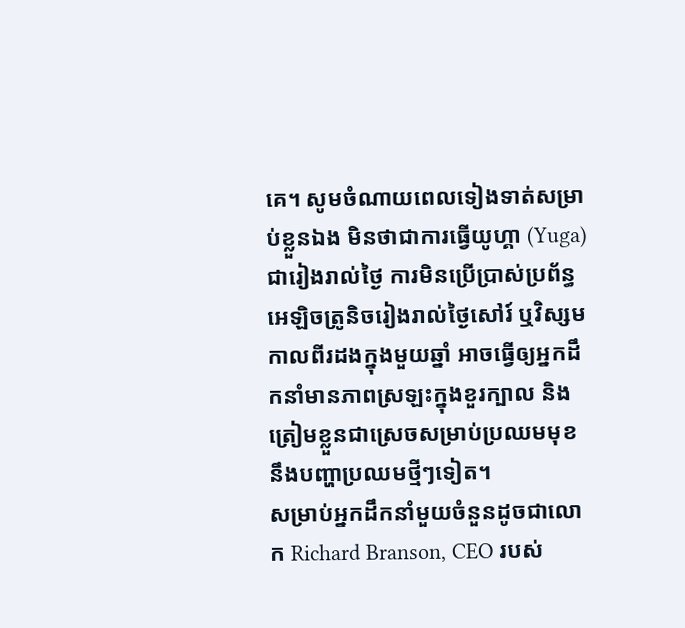គេ។ សូមចំណាយពេលទៀងទាត់សម្រាប់ខ្លួនឯង មិនថាជាការធ្វើយូហ្គា (Yuga) ជារៀងរាល់ថ្ងៃ ការមិនប្រើប្រាស់ប្រព័ន្ធអេឡិចត្រូនិចរៀងរាល់ថ្ងៃសៅរ៍ ឬវិស្សមកាលពីរដងក្នុងមួយឆ្នាំ អាចធ្វើឲ្យអ្នកដឹកនាំមានភាពស្រឡះក្នុងខួរក្បាល និងត្រៀមខ្លួនជាស្រេចសម្រាប់ប្រឈមមុខនឹងបញ្ហាប្រឈមថ្មីៗទៀត។
សម្រាប់អ្នកដឹកនាំមួយចំនួនដូចជាលោក Richard Branson, CEO របស់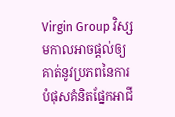Virgin Group វិស្សមកាលអាចផ្តល់ឲ្យគាត់នូវប្រភពនៃការបំផុសគំនិតផ្នែកអាជី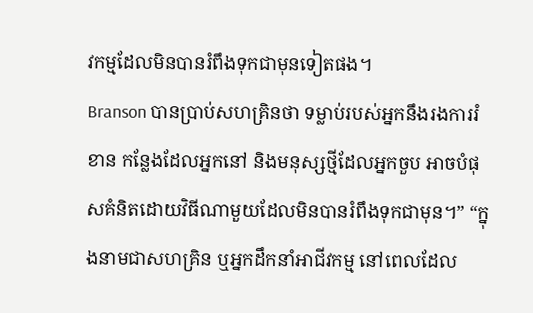វកម្មដែលមិនបានរំពឹងទុកជាមុនទៀតផង។
Branson បានប្រាប់សហគ្រិនថា ទម្លាប់របស់អ្នកនឹងរងការរំខាន កន្លែងដែលអ្នកនៅ និងមនុស្សថ្មីដែលអ្នកចួប អាចបំផុសគំនិតដោយវិធីណាមួយដែលមិនបានរំពឹងទុកជាមុន។” “ក្នុងនាមជាសហគ្រិន ឬអ្នកដឹកនាំអាជីវកម្ម នៅពេលដែល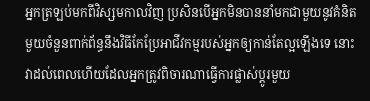អ្នកត្រឡប់មកពីវិស្សមកាលវិញ ប្រសិនបើអ្នកមិនបាននាំមកជាមួយនូវគំនិតមួយចំនួនពាក់ព័ន្ធនឹងវិធីកែប្រែអាជីវកម្មរបស់អ្នកឲ្យកាន់តែល្អឡើងទេ នោះវាដល់ពេលហើយដែលអ្នកត្រូវពិចារណាធ្វើការផ្លាស់ប្តូរមួយ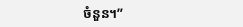ចំនួន។”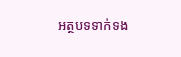អត្ថបទទាក់ទង